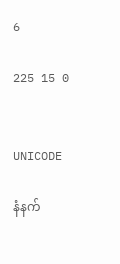6

225 15 0


UNICODE

နံနက်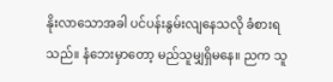နိုးလာသောအခါ ပင်ပန်းနွမ်းလျနေသလို ခံစားရသည်။ နံဘေးမှာတော့ ‌မည်သူမျှရှိမနေ။ ညက သူ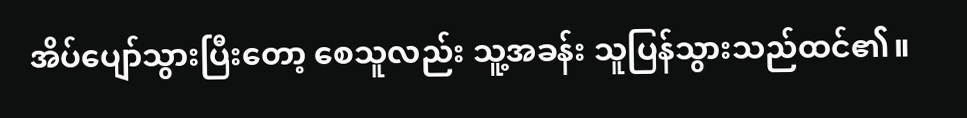အိပ်ပျော်သွားပြီးတော့ စေသူလည်း သူ့အခန်း သူပြန်သွားသည်ထင်၏။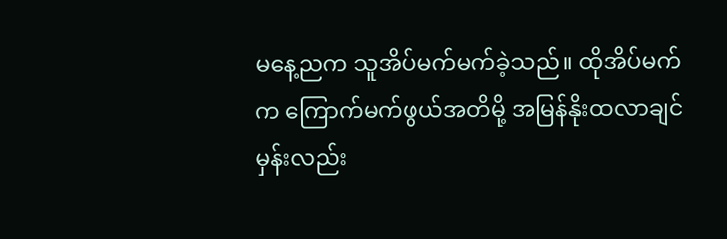မနေ့ညက သူအိပ်မက်မက်ခဲ့သည်။ ထိုအိပ်မက်က ကြောက်မက်ဖွယ်အတိမို့ အမြန်နိုးထလာချင်မှန်းလည်း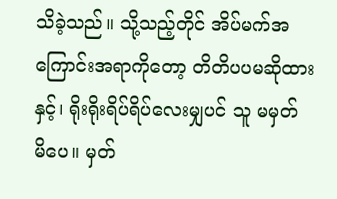သိခဲ့သည်။ သို့‌သည့်တိုင် အိပ်မက်အကြောင်းအရာကို‌တော့ တိတိပပမဆိုထားနှင့်၊ ရိုးရိုးရိပ်ရိပ်လေးမျှပင် သူ မမှတ်မိ‌ပေ။ မှတ်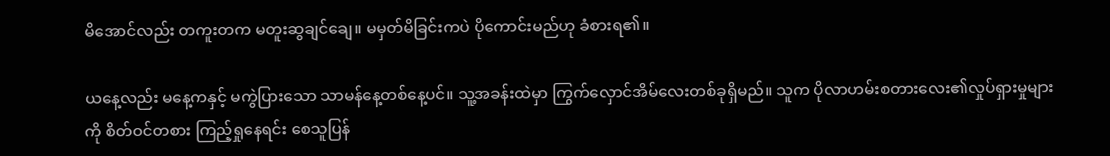မိအောင်လည်း တကူးတက မတူးဆွချင်‌ချေ။ မမှတ်မိခြင်းကပဲ ပိုကောင်းမည်ဟု ခံစားရ၏။

ယနေ့လည်း မနေ့ကနှင့် မကွဲပြားသော သာမန်နေ့တစ်နေ့ပင်။ သူ့အခန်းထဲမှာ ‌ကြွက်လှောင်အိမ်လေးတစ်ခုရှိမည်။ သူက ပိုလာဟမ်းစတားလေး၏လှုပ်ရှားမှုများကို စိတ်ဝင်တစား ကြည့်ရှုနေရင်း စေသူပြန်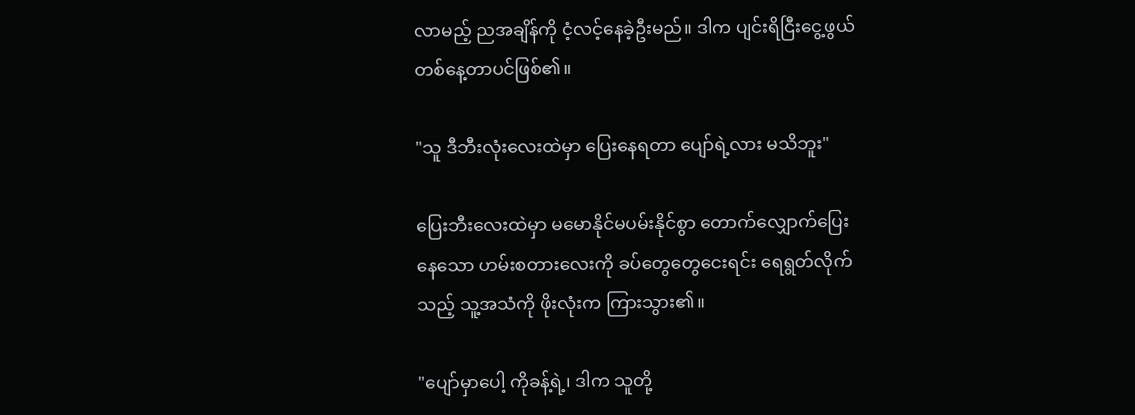လာမည့် ညအချိန်ကို ငံ့လင့်နေခဲ့ဦးမည်။ ဒါက ပျင်းရိငြီးငွေ့ဖွယ်တစ်နေ့တာပင်ဖြစ်၏။

"သူ ဒီဘီးလုံးလေးထဲမှာ ပြေး‌နေရတာ ပျော်ရဲ့လား မသိဘူး"

ပြေးဘီးလေးထဲမှာ မမောနိုင်မပမ်းနိုင်စွာ တောက်လျှောက်ပြေးနေ‌သော ဟမ်းစတားလေးကို ခပ်တွေတွေငေးရင်း ရေရွတ်လိုက်သည့် သူ့အသံကို ဖိုးလုံးက ကြားသွား၏။

"ပျော်မှာပေါ့ ကိုခန့်ရဲ့၊ ဒါက သူတို့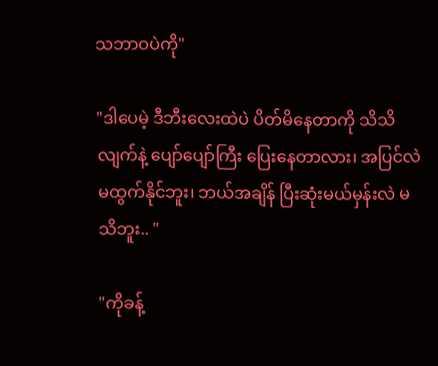သဘာဝပဲကို"

"ဒါပေမဲ့ ဒီဘီးလေးထဲပဲ ပိတ်မိနေတာကို သိသိလျက်နဲ့ ပျော်ပျော်ကြီး ပြေးနေတာလား၊ အပြင်လဲ မထွက်နိုင်ဘူး၊ ဘယ်အချိန် ပြီးဆုံးမယ်မှန်းလဲ မသိဘူး.. "

"ကိုခန့်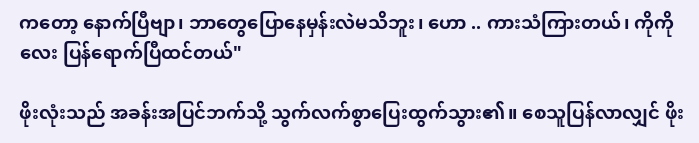က‌တော့ နောက်ပြီဗျာ၊ ဘာတွေပြောနေမှန်းလဲမသိဘူး၊ ဟော .. ကားသံကြားတယ်၊ ကိုကိုလေး ပြန်ရောက်ပြီထင်တယ်"

ဖိုးလုံးသည် အခန်းအပြင်ဘက်သို့ သွက်လက်စွာပြေးထွက်သွား၏။ စေသူပြန်လာလျှင် ‌ဖိုး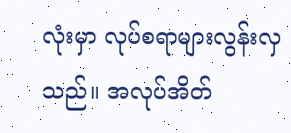လုံးမှာ လုပ်စရာများလွန်းလှသည်။ အလုပ်အိတ်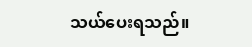သယ်ပေးရသည်။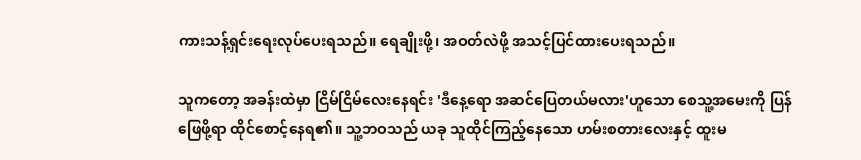ကားသန့်ရှင်းရေးလုပ်ပေးရသည်။ ရေချိုးဖို့၊ အဝတ်လဲဖို့ အသင့်ပြင်ထားပေးရသည်။

သူကတော့ အခန်းထဲမှာ ငြိမ်ငြိမ်လေးနေရင်း 'ဒီ‌နေ့ရော အဆင်ပြေတယ်မလား'ဟူသော စေသူ့အမေးကို ပြန်ဖြေဖို့ရာ ထိုင်စောင့်နေရ၏။ သူ့ဘဝသည် ယခု သူထိုင်ကြည့်နေသော ဟမ်းစတားလေးနှင့် ထူးမ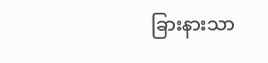ခြားနားသာ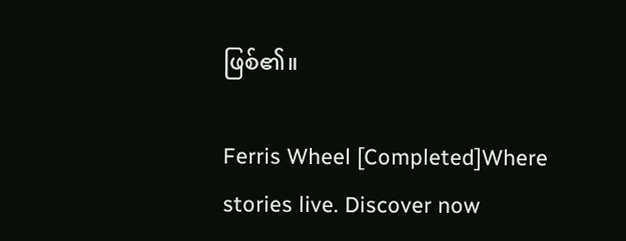ဖြစ်၏။

Ferris Wheel [Completed]Where stories live. Discover now